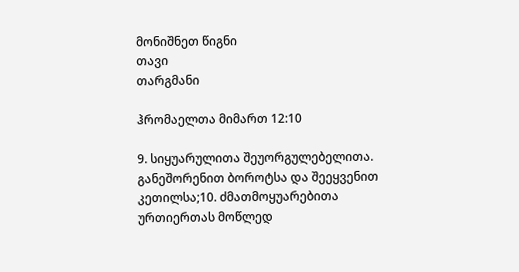მონიშნეთ წიგნი
თავი
თარგმანი

ჰრომაელთა მიმართ 12:10

9. სიყუარულითა შეუორგულებელითა. განეშორენით ბოროტსა და შეეყვენით კეთილსა;10. ძმათმოყუარებითა ურთიერთას მოწლედ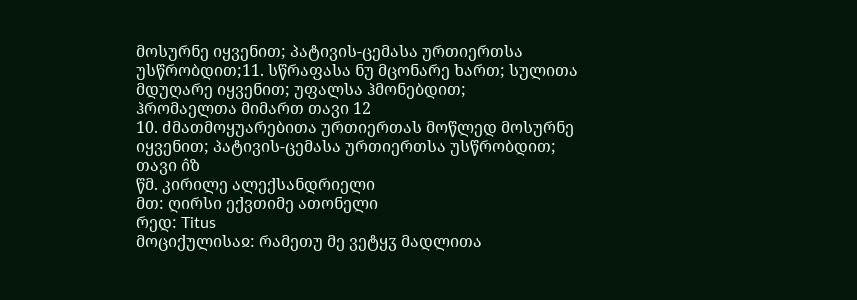მოსურნე იყვენით; პატივის-ცემასა ურთიერთსა უსწრობდით;11. სწრაფასა ნუ მცონარე ხართ; სულითა მდუღარე იყვენით; უფალსა ჰმონებდით;
ჰრომაელთა მიმართ თავი 12
10. ძმათმოყუარებითა ურთიერთას მოწლედ მოსურნე იყვენით; პატივის-ცემასა ურთიერთსა უსწრობდით;
თავი ი̂ზ
წმ. კირილე ალექსანდრიელი
მთ: ღირსი ექვთიმე ათონელი
რედ: Titus
მოციქულისაჲ: რამეთუ მე ვეტყჳ მადლითა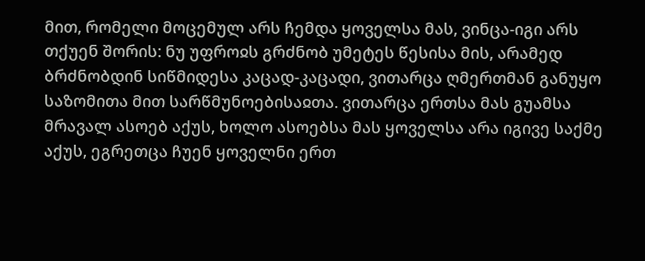მით, რომელი მოცემულ არს ჩემდა ყოველსა მას, ვინცა-იგი არს თქუენ შორის: ნუ უფროჲს გრძნობ უმეტეს წესისა მის, არამედ ბრძნობდინ სიწმიდესა კაცად-კაცადი, ვითარცა ღმერთმან განუყო საზომითა მით სარწმუნოებისაჲთა. ვითარცა ერთსა მას გუამსა მრავალ ასოებ აქუს, ხოლო ასოებსა მას ყოველსა არა იგივე საქმე აქუს, ეგრეთცა ჩუენ ყოველნი ერთ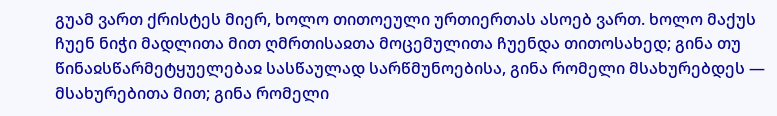გუამ ვართ ქრისტეს მიერ, ხოლო თითოეული ურთიერთას ასოებ ვართ. ხოლო მაქუს ჩუენ ნიჭი მადლითა მით ღმრთისაჲთა მოცემულითა ჩუენდა თითოსახედ; გინა თუ წინაჲსწარმეტყუელებაჲ სასწაულად სარწმუნოებისა, გინა რომელი მსახურებდეს — მსახურებითა მით; გინა რომელი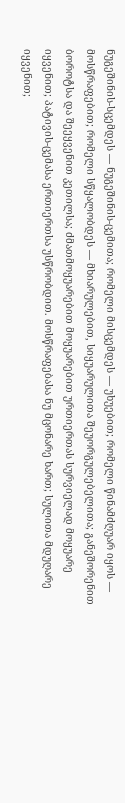ნუგეშინის-სცემდეს — ნუგეშინის-ცემითა; რომელი მისცემდეს — უხუებით; რომელი წინამძღუარ იყოს — მოსწრაფებით; რომელი სწყალობდეს — მხიარულებით, სიყუარულითა შეუორგულებელითა; განეშორენით ბოროტსა და შეეყვენით კეთილსა; ძმათმოყუარებით მოყუარებით ურთიერთას სურვიელად მოყუარე იყვენით; პატივის-ცემასა ერთიერთსა უსწრობდით. მოსწრაფებასა ნუ მცონარე ხართ; სულითა მდუღარე იყვენით;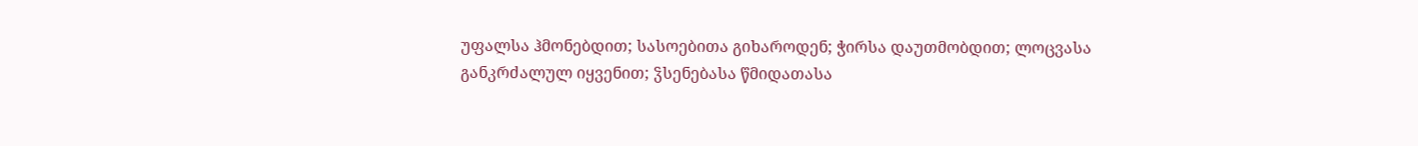უფალსა ჰმონებდით; სასოებითა გიხაროდენ; ჭირსა დაუთმობდით; ლოცვასა განკრძალულ იყვენით; ჴსენებასა წმიდათასა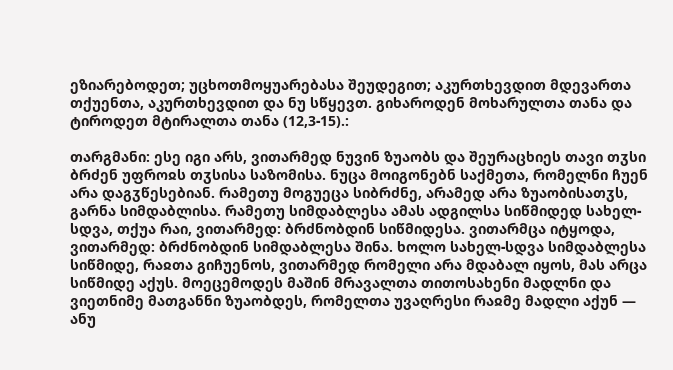ეზიარებოდეთ; უცხოთმოყუარებასა შეუდეგით; აკურთხევდით მდევართა თქუენთა, აკურთხევდით და ნუ სწყევთ. გიხაროდენ მოხარულთა თანა და ტიროდეთ მტირალთა თანა (12,3-15).:

თარგმანი: ესე იგი არს, ვითარმედ ნუვინ ზუაობს და შეურაცხიეს თავი თჳსი ბრძენ უფროჲს თჳსისა საზომისა. ნუცა მოიგონებნ საქმეთა, რომელნი ჩუენ არა დაგჳწესებიან. რამეთუ მოგუეცა სიბრძნე, არამედ არა ზუაობისათჳს, გარნა სიმდაბლისა. რამეთუ სიმდაბლესა ამას ადგილსა სიწმიდედ სახელ-სდვა, თქუა რაი, ვითარმედ: ბრძნობდინ სიწმიდესა. ვითარმცა იტყოდა, ვითარმედ: ბრძნობდინ სიმდაბლესა შინა. ხოლო სახელ-სდვა სიმდაბლესა სიწმიდე, რაჲთა გიჩუენოს, ვითარმედ რომელი არა მდაბალ იყოს, მას არცა სიწმიდე აქუს. მოეცემოდეს მაშინ მრავალთა თითოსახენი მადლნი და ვიეთნიმე მათგანნი ზუაობდეს, რომელთა უვაღრესი რაჲმე მადლი აქუნ — ანუ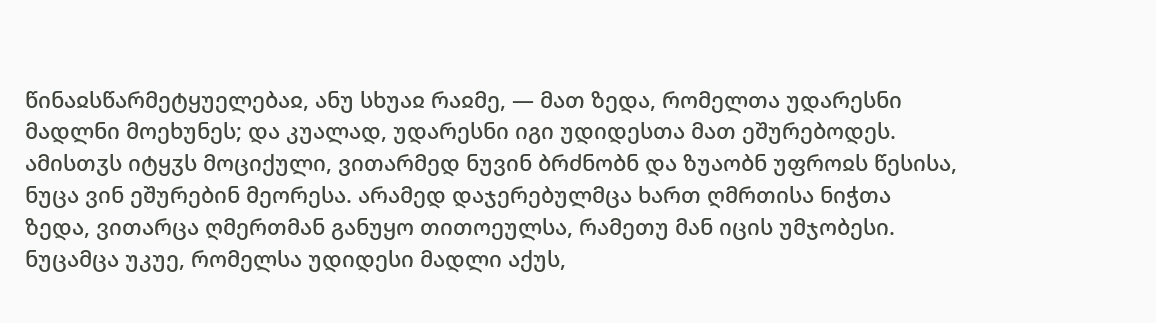წინაჲსწარმეტყუელებაჲ, ანუ სხუაჲ რაჲმე, — მათ ზედა, რომელთა უდარესნი მადლნი მოეხუნეს; და კუალად, უდარესნი იგი უდიდესთა მათ ეშურებოდეს. ამისთჳს იტყჳს მოციქული, ვითარმედ ნუვინ ბრძნობნ და ზუაობნ უფროჲს წესისა, ნუცა ვინ ეშურებინ მეორესა. არამედ დაჯერებულმცა ხართ ღმრთისა ნიჭთა ზედა, ვითარცა ღმერთმან განუყო თითოეულსა, რამეთუ მან იცის უმჯობესი. ნუცამცა უკუე, რომელსა უდიდესი მადლი აქუს,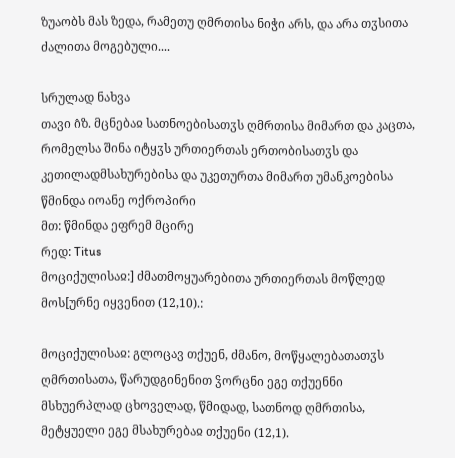ზუაობს მას ზედა, რამეთუ ღმრთისა ნიჭი არს, და არა თჳსითა ძალითა მოგებული....

სრულად ნახვა
თავი ი̂ზ. მცნებაჲ სათნოებისათჳს ღმრთისა მიმართ და კაცთა, რომელსა შინა იტყჳს ურთიერთას ერთობისათჳს და კეთილადმსახურებისა და უკეთურთა მიმართ უმანკოებისა
წმინდა იოანე ოქროპირი
მთ: წმინდა ეფრემ მცირე
რედ: Titus
მოციქულისაჲ:] ძმათმოყუარებითა ურთიერთას მოწლედ მოს[ურნე იყვენით (12,10).:

მოციქულისაჲ: გლოცავ თქუენ, ძმანო, მოწყალებათათჳს ღმრთისათა, წარუდგინენით ჴორცნი ეგე თქუენნი მსხუერპლად ცხოველად, წმიდად, სათნოდ ღმრთისა, მეტყუელი ეგე მსახურებაჲ თქუენი (12,1).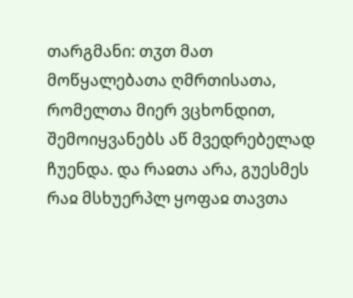თარგმანი: თჳთ მათ მოწყალებათა ღმრთისათა, რომელთა მიერ ვცხონდით, შემოიყვანებს აწ მვედრებელად ჩუენდა. და რაჲთა არა, გუესმეს რაჲ მსხუერპლ ყოფაჲ თავთა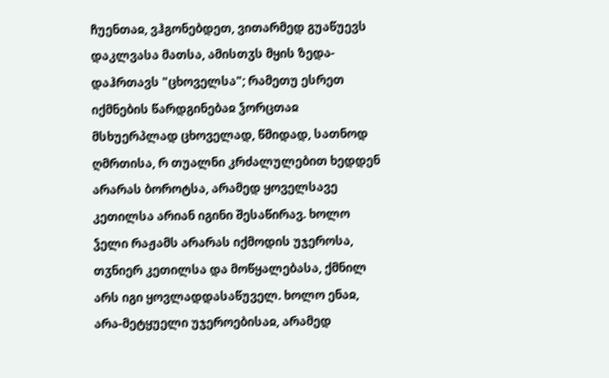ჩუენთაჲ, ვჰგონებდეთ, ვითარმედ გუაწუევს დაკლვასა მათსა, ამისთჳს მყის ზედა-დაჰრთავს "ცხოველსა"; რამეთუ ესრეთ იქმნების წარდგინებაჲ ჴორცთაჲ მსხუერპლად ცხოველად, წმიდად, სათნოდ ღმრთისა, რ თუალნი კრძალულებით ხედდენ არარას ბოროტსა, არამედ ყოველსავე კეთილსა არიან იგინი შესაწირავ. ხოლო ჴელი რაჟამს არარას იქმოდის უჯეროსა, თჳნიერ კეთილსა და მოწყალებასა, ქმნილ არს იგი ყოვლადდასაწუველ. ხოლო ენაჲ, არა-მეტყუელი უჯეროებისაჲ, არამედ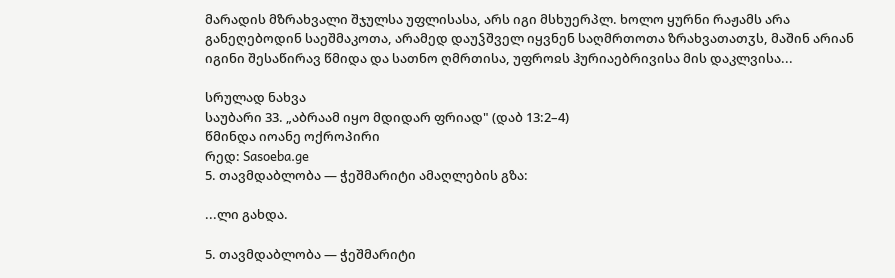მარადის მზრახვალი შჯულსა უფლისასა, არს იგი მსხუერპლ. ხოლო ყურნი რაჟამს არა განეღებოდინ საეშმაკოთა, არამედ დაუჴშველ იყვნენ საღმრთოთა ზრახვათათჳს, მაშინ არიან იგინი შესაწირავ წმიდა და სათნო ღმრთისა, უფროჲს ჰურიაებრივისა მის დაკლვისა...

სრულად ნახვა
საუბარი 33. „აბრაამ იყო მდიდარ ფრიად" (დაბ 13:2–4)
წმინდა იოანე ოქროპირი
რედ: Sasoeba.ge
5. თავმდაბლობა — ჭეშმარიტი ამაღლების გზა:

...ლი გახდა.

5. თავმდაბლობა — ჭეშმარიტი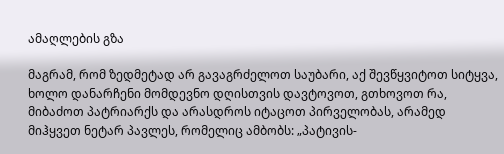ამაღლების გზა

მაგრამ, რომ ზედმეტად არ გავაგრძელოთ საუბარი, აქ შევწყვიტოთ სიტყვა, ხოლო დანარჩენი მომდევნო დღისთვის დავტოვოთ, გთხოვოთ რა, მიბაძოთ პატრიარქს და არასდროს იტაცოთ პირველობას, არამედ მიჰყვეთ ნეტარ პავლეს, რომელიც ამბობს: „პატივის-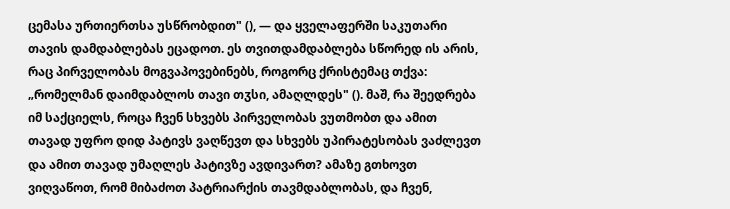ცემასა ურთიერთსა უსწრობდით" (), — და ყველაფერში საკუთარი თავის დამდაბლებას ეცადოთ. ეს თვითდამდაბლება სწორედ ის არის, რაც პირველობას მოგვაპოვებინებს, როგორც ქრისტემაც თქვა: „რომელმან დაიმდაბლოს თავი თჳსი, ამაღლდეს" (). მაშ, რა შეედრება იმ საქციელს, როცა ჩვენ სხვებს პირველობას ვუთმობთ და ამით თავად უფრო დიდ პატივს ვაღწევთ და სხვებს უპირატესობას ვაძლევთ და ამით თავად უმაღლეს პატივზე ავდივართ? ამაზე გთხოვთ ვიღვაწოთ, რომ მიბაძოთ პატრიარქის თავმდაბლობას, და ჩვენ,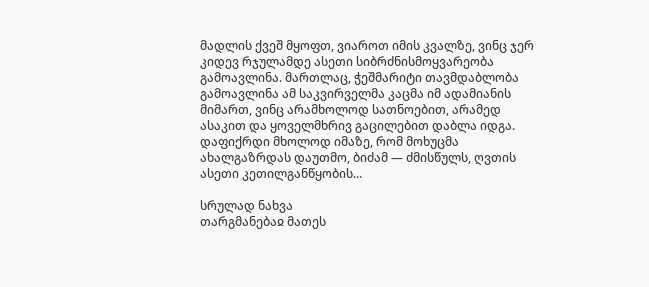მადლის ქვეშ მყოფთ, ვიაროთ იმის კვალზე, ვინც ჯერ კიდევ რჯულამდე ასეთი სიბრძნისმოყვარეობა გამოავლინა. მართლაც, ჭეშმარიტი თავმდაბლობა გამოავლინა ამ საკვირველმა კაცმა იმ ადამიანის მიმართ, ვინც არამხოლოდ სათნოებით, არამედ ასაკით და ყოველმხრივ გაცილებით დაბლა იდგა. დაფიქრდი მხოლოდ იმაზე, რომ მოხუცმა ახალგაზრდას დაუთმო, ბიძამ — ძმისწულს, ღვთის ასეთი კეთილგანწყობის...

სრულად ნახვა
თარგმანებაჲ მათეს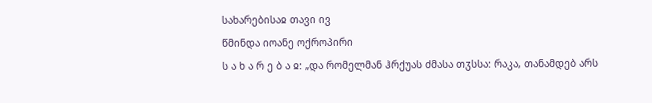სახარებისაჲ თავი ივ
წმინდა იოანე ოქროპირი
ს ა ხ ა რ ე ბ ა ჲ: „და რომელმან ჰრქუას ძმასა თჳსსა: რაკა, თანამდებ არს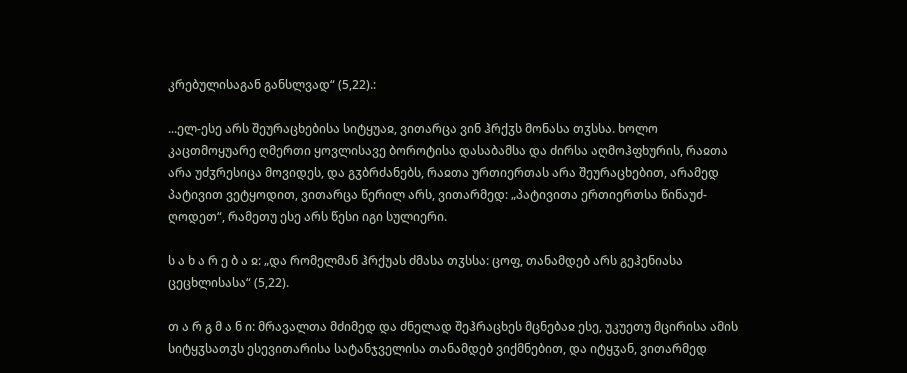კრებულისაგან განსლვად“ (5,22).:

...ელ-ესე არს შეურაცხებისა სიტყუაჲ, ვითარცა ვინ ჰრქჳს მონასა თჳსსა. ხოლო კაცთმოყუარე ღმერთი ყოვლისავე ბოროტისა დასაბამსა და ძირსა აღმოჰფხურის, რაჲთა არა უძჳრესიცა მოვიდეს, და გჳბრძანებს, რაჲთა ურთიერთას არა შეურაცხებით, არამედ პატივით ვეტყოდით, ვითარცა წერილ არს, ვითარმედ: „პატივითა ერთიერთსა წინაუძ-ღოდეთ“, რამეთუ ესე არს წესი იგი სულიერი.

ს ა ხ ა რ ე ბ ა ჲ: „და რომელმან ჰრქუას ძმასა თჳსსა: ცოფ, თანამდებ არს გეჰენიასა ცეცხლისასა“ (5,22).

თ ა რ გ მ ა ნ ი: მრავალთა მძიმედ და ძნელად შეჰრაცხეს მცნებაჲ ესე, უკუეთუ მცირისა ამის სიტყჳსათჳს ესევითარისა სატანჯველისა თანამდებ ვიქმნებით, და იტყჳან, ვითარმედ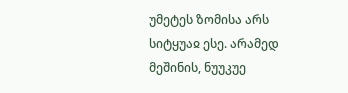უმეტეს ზომისა არს სიტყუაჲ ესე. არამედ მეშინის, ნუუკუე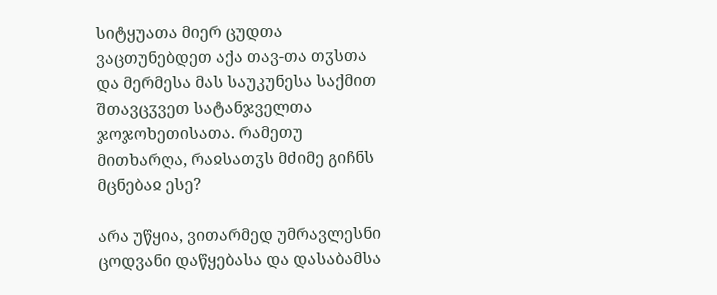სიტყუათა მიერ ცუდთა ვაცთუნებდეთ აქა თავ-თა თჳსთა და მერმესა მას საუკუნესა საქმით შთავცჳვეთ სატანჯველთა ჯოჯოხეთისათა. რამეთუ მითხარღა, რაჲსათჳს მძიმე გიჩნს მცნებაჲ ესე?

არა უწყია, ვითარმედ უმრავლესნი ცოდვანი დაწყებასა და დასაბამსა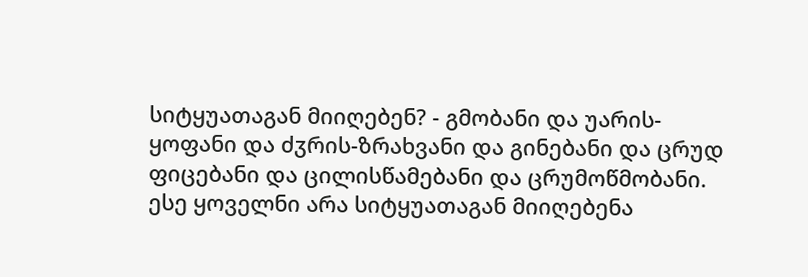სიტყუათაგან მიიღებენ? - გმობანი და უარის-ყოფანი და ძჳრის-ზრახვანი და გინებანი და ცრუდ ფიცებანი და ცილისწამებანი და ცრუმოწმობანი. ესე ყოველნი არა სიტყუათაგან მიიღებენა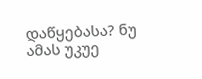დაწყებასა? ნუ ამას უკუე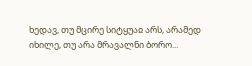ხედავ, თუ მცირე სიტყუაჲ არს, არამედ იხილე, თუ არა მრავალნი ბორო...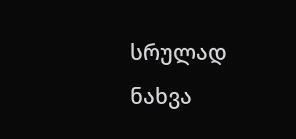სრულად ნახვა